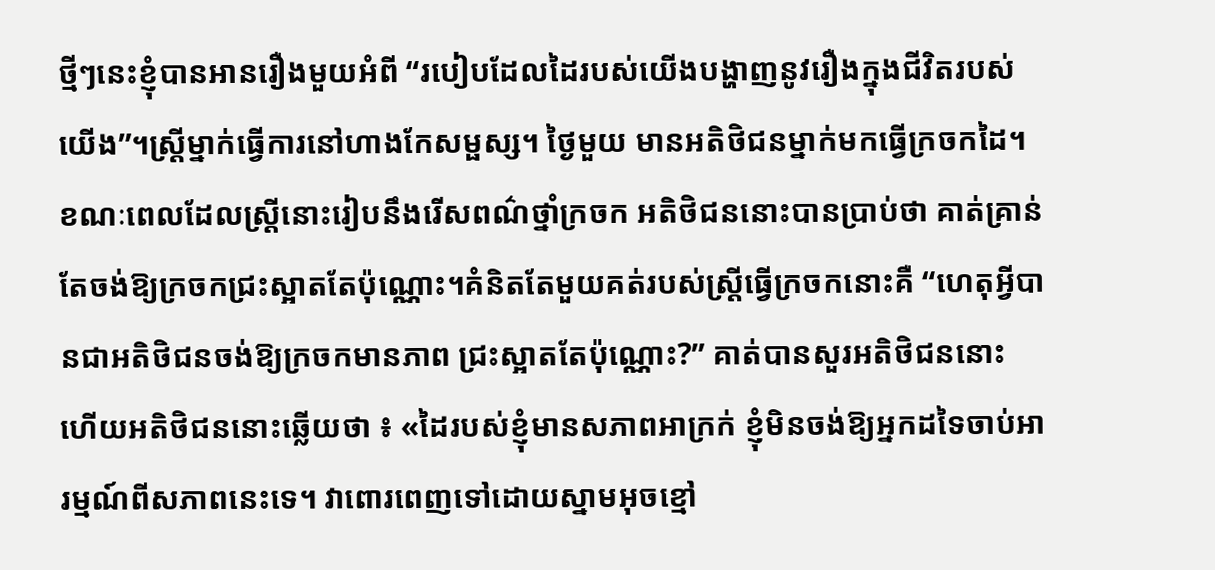ថ្មីៗនេះខ្ញុំបានអានរឿងមួយអំពី “របៀបដែលដៃរបស់យើងបង្ហាញនូវរឿងក្នុងជីវិតរបស់យើង”។ស្ត្រីម្នាក់ធ្វើការនៅហាងកែសម្ផស្ស។ ថ្ងៃមួយ មានអតិថិជនម្នាក់មកធ្វើក្រចកដៃ។ ខណៈពេលដែលស្ត្រីនោះរៀបនឹងរើសពណ៌ថ្នាំក្រចក អតិថិជននោះបានប្រាប់ថា គាត់គ្រាន់តែចង់ឱ្យក្រចកជ្រះស្អាតតែប៉ុណ្ណោះ។គំនិតតែមួយគត់របស់ស្ត្រីធ្វើក្រចកនោះគឺ “ហេតុអ្វីបានជាអតិថិជនចង់ឱ្យក្រចកមានភាព ជ្រះស្អាតតែប៉ុណ្ណោះ?” គាត់បានសួរអតិថិជននោះ ហើយអតិថិជននោះឆ្លើយថា ៖ «ដៃរបស់ខ្ញុំមានសភាពអាក្រក់ ខ្ញុំមិនចង់ឱ្យអ្នកដទៃចាប់អារម្មណ៍ពីសភាពនេះទេ។ វាពោរពេញទៅដោយស្នាមអុចខ្មៅ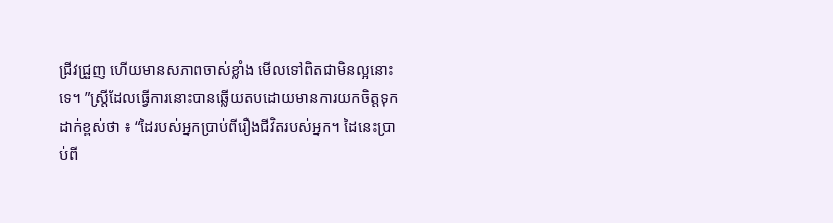ជ្រីវជ្រួញ ហើយមានសភាពចាស់ខ្លាំង មើលទៅពិតជាមិនល្អនោះទេ។ ”ស្ត្រីដែលធ្វើការនោះបានឆ្លើយតបដោយមានការយកចិត្តទុកដាក់ខ្ពស់ថា ៖ “ដៃរបស់អ្នកប្រាប់ពីរឿងជីវិតរបស់អ្នក។ ដៃនេះប្រាប់ពី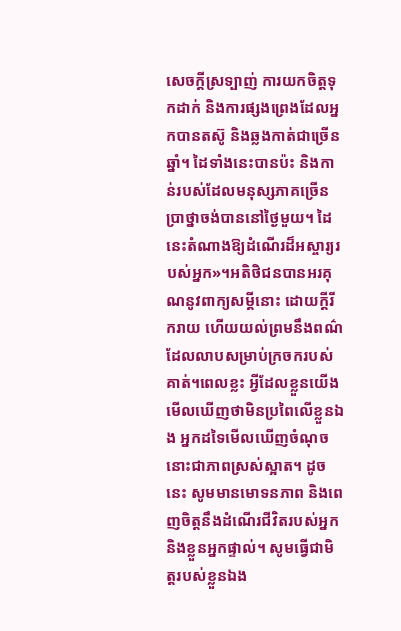សេចក្តីស្រទ្បាញ់ ការយកចិត្តទុកដាក់ និងការផ្សងព្រេងដែលអ្នកបានតស៊ូ និងឆ្លងកាត់ជាច្រើនឆ្នាំ។ ដៃទាំងនេះបានប៉ះ និងកាន់របស់ដែលមនុស្សភាគច្រើនប្រាថ្នាចង់បាននៅថ្ងៃមួយ។ ដៃនេះតំណាងឱ្យដំណើរដ៏អស្ចារ្យរបស់អ្នក»។អតិថិជនបានអរគុណនូវពាក្យសម្តីនោះ ដោយក្តីរីករាយ ហើយយល់ព្រមនឹងពណ៌ដែលលាបសម្រាប់ក្រចករបស់គាត់។ពេលខ្លះ អ្វីដែលខ្លួនយើងមើលឃើញថាមិនប្រពៃលើខ្លួនឯង អ្នកដទៃមើលឃើញចំណុចនោះជាភាពស្រស់ស្អាត។ ដូចនេះ សូមមានមោទនភាព និងពេញចិត្តនឹងដំណើរជីវិតរបស់អ្នក និងខ្លួនអ្នកផ្ទាល់។ សូមធ្វើជាមិត្តរបស់ខ្លួនឯង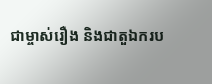ជាម្ចាស់រឿង និងជាតួឯករប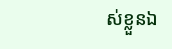ស់ខ្លួនឯ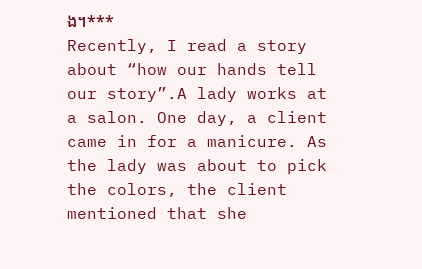ង។***
Recently, I read a story about “how our hands tell our story”.A lady works at a salon. One day, a client came in for a manicure. As the lady was about to pick the colors, the client mentioned that she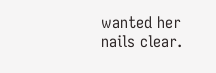wanted her nails clear.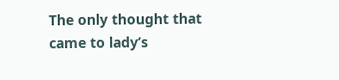The only thought that came to lady’s